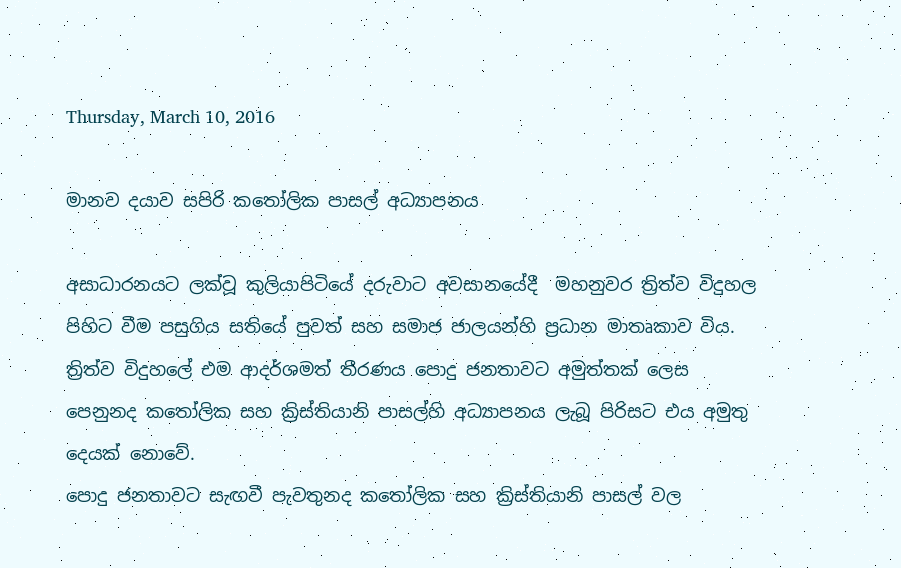Thursday, March 10, 2016

මානව දයාව සපිරි කතෝලික පාසල් අධ්‍යාපනය

අසාධාරනයට ලක්වූ කුලියාපිටියේ දරුවාට අවසානයේදී  මහනුවර ත්‍රිත්ව විදුහල පිහිට වීම පසුගිය සතියේ පුවත් සහ සමාජ ජාලයන්හි ප්‍රධාන මාතෘකාව විය. ත්‍රිත්ව විදුහලේ එම ආදර්ශමත් තීරණය පොදු ජනතාවට අමුත්තක් ලෙස පෙනුනද කතෝලික සහ ක්‍රිස්තියානි පාසල්හි අධ්‍යාපනය ලැබූ පිරිසට එය අමුතු දෙයක් නොවේ.
පොදු ජනතාවට සැඟවී පැවතුනද කතෝලික සහ ක්‍රිස්තියානි පාසල් වල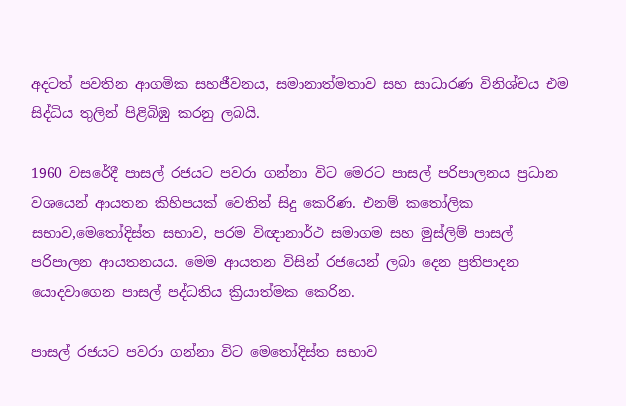අදටත් පවතින ආගමික සහජීවනය, සමානාත්මතාව සහ සාධාරණ විනිශ්චය එම සිද්ධිය තුලින් පිළිබිඹු කරනු ලබයි.

1960 වසරේදී පාසල් රජයට පවරා ගන්නා විට මෙරට පාසල් පරිපාලනය ප්‍රධාන වශයෙන් ආයතන කිහිපයක් වෙතින් සිදු කෙරිණ. එනම් කතෝලික සභාව,මෙතෝදිස්ත සභාව, පරම විඥානාර්ථ සමාගම සහ මුස්ලිම් පාසල් පරිපාලන ආයතනයය. මෙම ආයතන විසින් රජයෙන් ලබා දෙන ප්‍රතිපාදන යොදවාගෙන පාසල් පද්ධතිය ක්‍රියාත්මක කෙරින.

පාසල් රජයට පවරා ගන්නා විට මෙතෝදිස්ත සභාව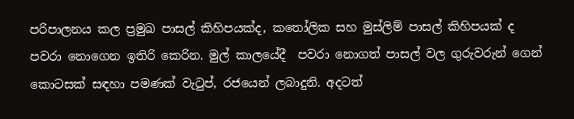පරිපාලනය කල ප්‍රමුඛ පාසල් කිහිපයක්ද, කතෝලික සහ මුස්ලිම් පාසල් කිහිපයක් ද පවරා නොගෙන ඉතිරි කෙරින. මුල් කාලයේදී  පවරා නොගත් පාසල් වල ගුරුවරුන් ගෙන් කොටසක් සඳහා පමණක් වැටුප්, රජයෙන් ලබාදුනි. අදටත්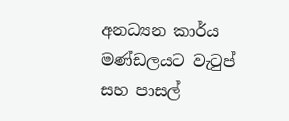අනධ්‍යන කාර්ය මණ්ඩලයට වැටුප් සහ පාසල්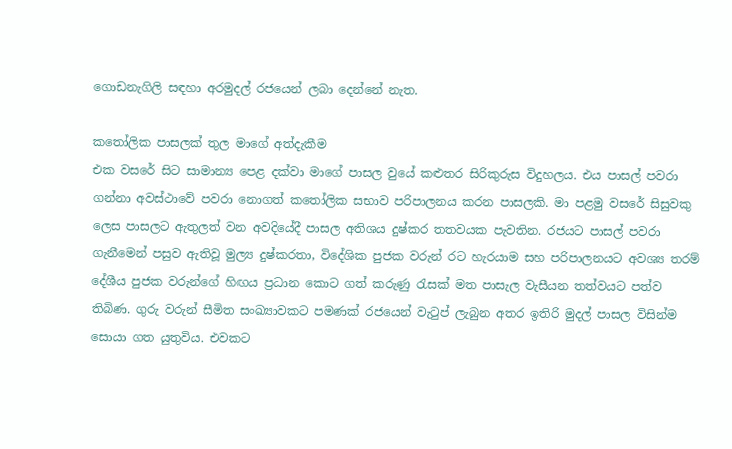ගොඩනැගිලි සඳහා අරමුදල් රජයෙන් ලබා දෙන්නේ නැත.

කතෝලික පාසලක් තුල මාගේ අත්දැකීම
එක වසරේ සිට සාමාන්‍ය පෙළ දක්වා මාගේ පාසල වුයේ කළුතර සිරිකුරුස විදුහලය. එය පාසල් පවරා ගන්නා අවස්ථාවේ පවරා නොගත් කතෝලික සභාව පරිපාලනය කරන පාසලකි. මා පළමු වසරේ සිසුවකු ලෙස පාසලට ඇතුලත් වන අවදියේදී පාසල අතිශය දුෂ්කර තතවයක පැවතින. රජයට පාසල් පවරා ගැනීමෙන් පසුව ඇතිවූ මුල්‍ය දුෂ්කරතා, විදේශික පුජක වරුන් රට හැරයාම සහ පරිපාලනයට අවශ්‍ය තරම් දේශීය පුජක වරුන්ගේ හිඟය ප්‍රධාන කොට ගත් කරුණු රැසක් මත පාසැල වැසීයන තත්වයට පත්ව තිබිණ. ගුරු වරුන් සීමිත සංඛ්‍යාවකට පමණක් රජයෙන් වැටුප් ලැබුන අතර ඉතිරි මුදල් පාසල විසින්ම සොයා ගත යුතුවිය. එවකට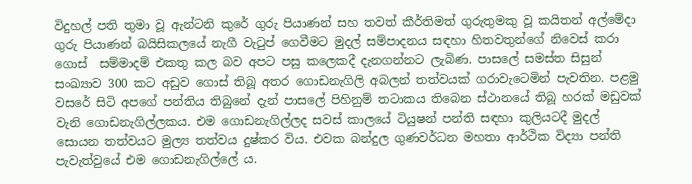විදුහල් පති තුමා වූ ඇන්ටනි කුරේ ගුරු පියාණන් සහ තවත් කීර්තිමත් ගුරුතුමකු වූ කයිතන් අල්මේදා ගුරු පියාණන් බයිසිකලයේ නැගී වැටුප් ගෙවීමට මුදල් සම්පාදනය සඳහා හිතවතුන්ගේ නිවෙස් කරා ගොස්  සම්මාදම් එකතු කල බව අපට පසු කලෙකදී දැනගන්නට ලැබිණ. පාසලේ සමස්ත සිසුන් සංඛ්‍යාව 300 කට අඩුව ගොස් තිබූ අතර ගොඩනැගිලි අබලන් තත්වයක් ගරාවැටෙමින් පැවතින. පළමු වසරේ සිටි අපගේ පන්තිය තිබුනේ දැන් පාසලේ පිහිනුම් තටාකය තිබෙන ස්ථානයේ තිබූ හරක් මඩුවක් වැනි ගොඩනැගිල්ලකය. එම ගොඩනැගිල්ලද සවස් කාලයේ ටියුෂන් පන්ති සඳහා කුලියටදී මුදල් සොයන තත්වයට මුල්‍ය තත්වය දුෂ්කර විය. එවක බන්දුල ගුණවර්ධන මහතා ආර්ථික විද්‍යා පන්ති පැවැත්වුයේ එම ගොඩනැගිල්ලේ ය.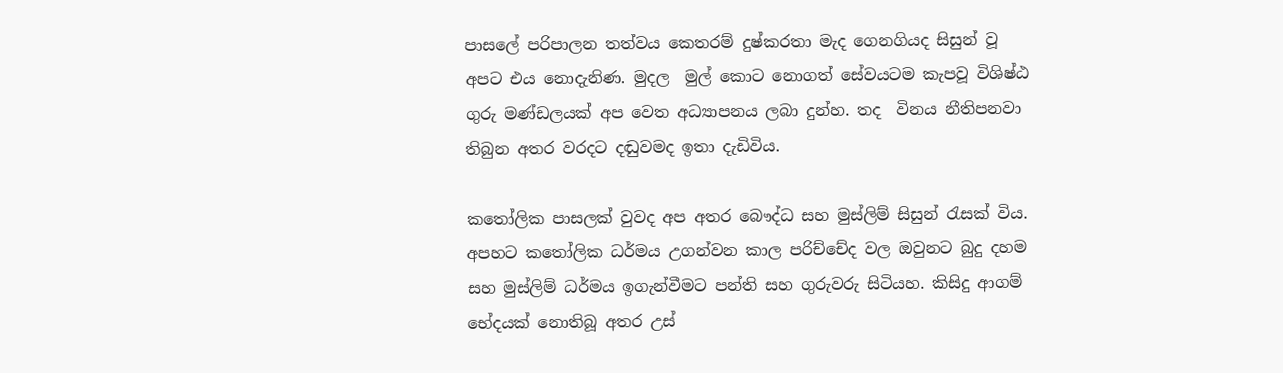පාසලේ පරිපාලන තත්වය කෙතරම් දුෂ්කරතා මැද ගෙනගියද සිසුන් වූ අපට එය නොදැනිණ. මුදල  මුල් කොට නොගත් සේවයටම කැපවූ විශිෂ්ඨ ගුරු මණ්ඩලයක් අප වෙත අධ්‍යාපනය ලබා දුන්හ. තද  විනය නීතිපනවා තිබුන අතර වරදට දඬුවමද ඉතා දැඩිවිය.

කතෝලික පාසලක් වුවද අප අතර බෞද්ධ සහ මුස්ලිම් සිසුන් රැසක් විය. අපහට කතෝලික ධර්මය උගන්වන කාල පරිච්චේද වල ඔවුනට බුදු දහම සහ මුස්ලිම් ධර්මය ඉගැන්වීමට පන්ති සහ ගුරුවරු සිටියහ. කිසිදු ආගම් භේදයක් නොතිබූ අතර උස්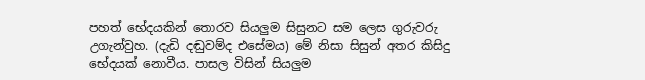පහත් භේදයකින් තොරව සියලුම සිසුනට සම ලෙස ගුරුවරු උගැන්වුහ. (දැඩි දඬුවම්ද එසේමය) මේ නිසා සිසුන් අතර කිසිදු භේදයක් නොවීය. පාසල විසින් සියලුම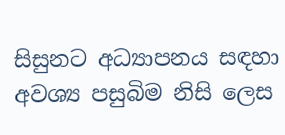සිසුනට අධ්‍යාපනය සඳහා අවශ්‍ය පසුබිම නිසි ලෙස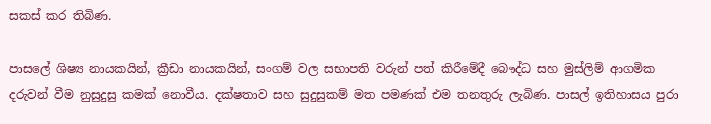සකස් කර තිබිණ.

පාසලේ ශිෂ්‍ය නායකයින්, ක්‍රීඩා නායකයින්, සංගම් වල සභාපති වරුන් පත් කිරීමේදී බෞද්ධ සහ මුස්ලිම් ආගමික දරුවන් වීම නුසුදුසු කමක් නොවීය. දක්ෂතාව සහ සුදුසුකම් මත පමණක් එම තනතුරු ලැබිණ. පාසල් ඉතිහාසය පුරා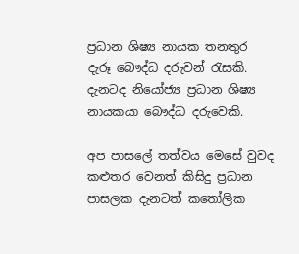ප්‍රධාන ශිෂ්‍ය නායක තනතුර දැරූ බෞද්ධ දරුවන් රැසකි.  දැනටද නියෝජ්‍ය ප්‍රධාන ශිෂ්‍ය නායකයා බෞද්ධ දරුවෙකි.

අප පාසලේ තත්වය මෙසේ වුවද කළුතර වෙනත් කිසිදු ප්‍රධාන පාසලක දැනටත් කතෝලික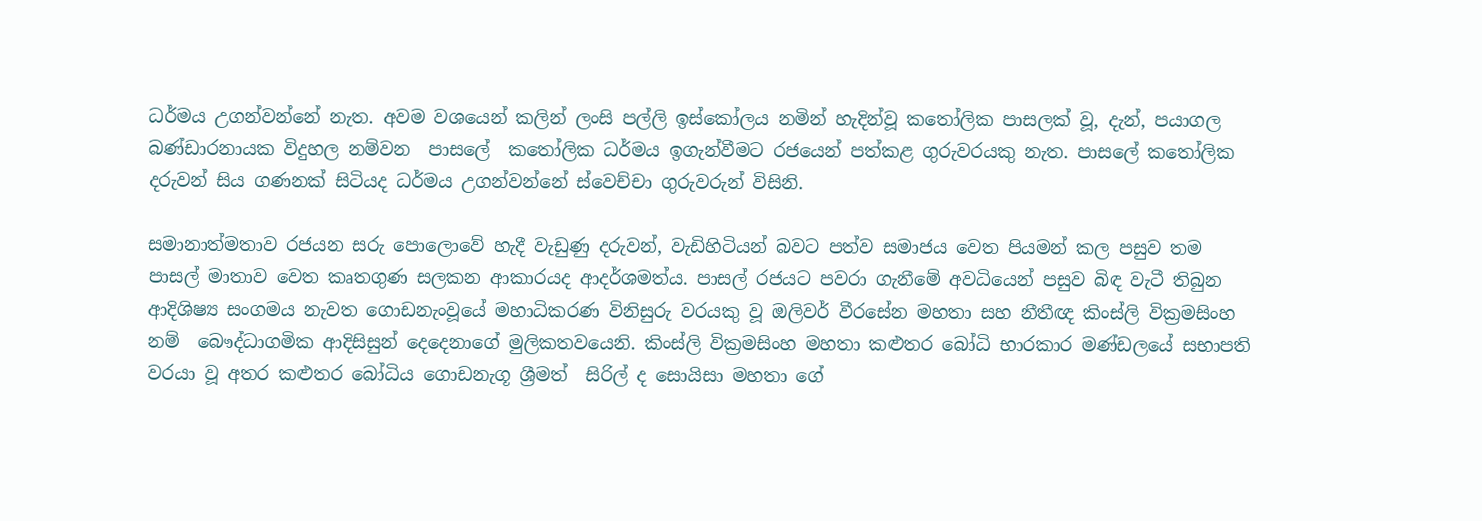ධර්මය උගන්වන්නේ නැත. අවම වශයෙන් කලින් ලංසි පල්ලි ඉස්කෝලය නමින් හැදින්වූ කතෝලික පාසලක් වූ, දැන්, පයාගල බණ්ඩාරනායක විදුහල නම්වන  පාසලේ  කතෝලික ධර්මය ඉගැන්වීමට රජයෙන් පත්කළ ගුරුවරයකු නැත. පාසලේ කතෝලික දරුවන් සිය ගණනක් සිටියද ධර්මය උගන්වන්නේ ස්වෙච්චා ගුරුවරුන් විසිනි.

සමානාත්මතාව රජයන සරු පොලොවේ හැදී වැඩුණු දරුවන්, වැඩිහිටියන් බවට පත්ව සමාජය වෙත පියමන් කල පසුව තම පාසල් මාතාව වෙත කෘතගුණ සලකන ආකාරයද ආදර්ශමත්ය. පාසල් රජයට පවරා ගැනීමේ අවධියෙන් පසුව බිඳ වැටී තිබුන ආදිශිෂ්‍ය සංගමය නැවත ගොඩනැංවූයේ මහාධිකරණ විනිසුරු වරයකු වූ ඔලිවර් වීරසේන මහතා සහ නීතීඥ කිංස්ලි වික්‍රමසිංහ නම්  බෞද්ධාගමික ආදිසිසුන් දෙදෙනාගේ මුලිකතවයෙනි. කිංස්ලි වික්‍රමසිංහ මහතා කළුතර බෝධි භාරකාර මණ්ඩලයේ සභාපති වරයා වූ අතර කළුතර බෝධිය ගොඩනැගූ ශ්‍රීමත්  සිරිල් ද සොයිසා මහතා ගේ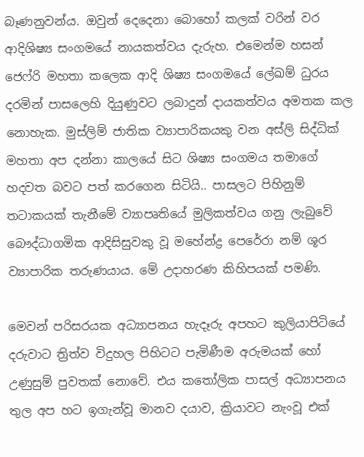බෑණනුවන්ය. ඔවුන් දෙදෙනා බොහෝ කලක් වරින් වර ආදිශිෂ්‍ය සංගමයේ නායකත්වය දැරුහ. එමෙන්ම හසන් ජෙෆ්රි මහතා කලෙක ආදි ශිෂ්‍ය සංගමයේ ලේඛම් ධුරය දරමින් පාසලෙහි දියුණුවට ලබාදුන් දායකත්වය අමතක කල නොහැක. මුස්ලිම් ජාතික ව්‍යාපාරිකයකු වන අස්ලි සිද්ධික් මහතා අප දන්නා කාලයේ සිට ශිෂ්‍ය සංගමය තමාගේ හදවත බවට පත් කරගෙන සිටියි.. පාසලට පිහිනුම් තටාකයක් තැනීමේ ව්‍යාපෘතියේ මුලිකත්වය ගනු ලැබුවේ බෞද්ධාගමික ආදිසිසුවකු වූ මහේන්ද්‍ර පෙරේරා නම් ශූර ව්‍යාපාරික තරුණයාය. මේ උදාහරණ කිහිපයක් පමණි.

මෙවන් පරිසරයක අධ්‍යාපනය හැදෑරු අපහට කුලියාපිටියේ දරුවාට ත්‍රිත්ව විදුහල පිහිටට පැමිණීම අරුමයක් හෝ උණුසුම් පුවතක් නොවේ. එය කතෝලික පාසල් අධ්‍යාපනය තුල අප හට ඉගැන්වූ මානව දයාව, ක්‍රියාවට නැංවූ එක්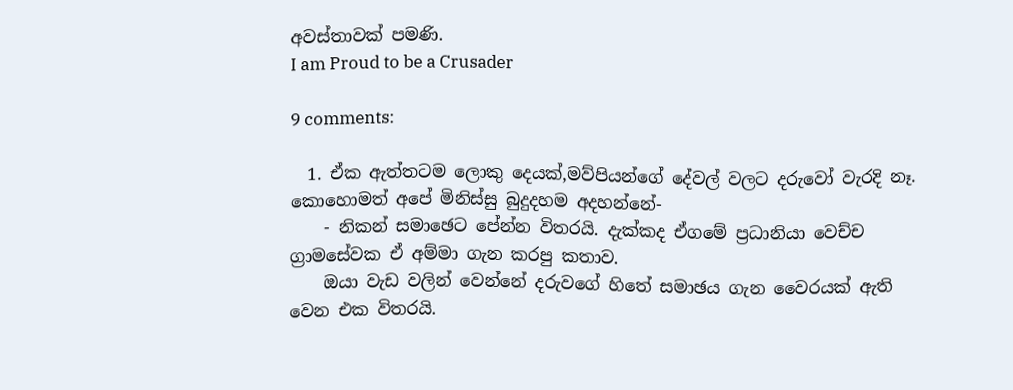අවස්තාවක් පමණි.
I am Proud to be a Crusader

9 comments:

  1. ඒක ඇත්තටම ලොකු දෙයක්,මව්පියන්ගේ දේවල් වලට දරුවෝ වැරදි නෑ. කොහොමත් අපේ මිනිස්සු බුදුදහම අදහන්නේ-
    - නිකන් සමාඡෙට පේන්න විතරයි. දැක්කද ඒගමේ ප්‍රධානියා වෙච්ච ග්‍රාමසේවක ඒ අම්මා ගැන කරපු කතාව.
    ඔයා වැඩ වලින් වෙන්නේ දරුවගේ හිතේ සමාඡය ගැන වෛරයක් ඇති වෙන එක විතරයි.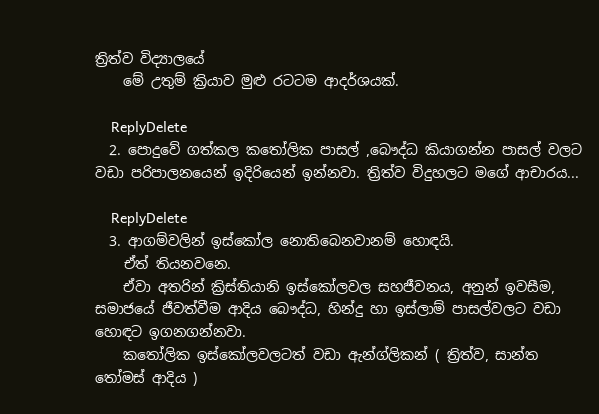ත්‍රිත්ව විද්‍යාලයේ
    මේ උතුම් ක්‍රියාව මුළු රටටම ආදර්ශයක්.

    ReplyDelete
  2. පොදුවේ ගත්කල කතෝලික පාසල් ,බෞද්ධ කියාගන්න පාසල් වලට වඩා පරිපාලනයෙන් ඉදිරියෙන් ඉන්නවා. ත්‍රිත්ව විදුහලට මගේ ආචාරය...

    ReplyDelete
  3. ආගම්වලින් ඉස්කෝල නොතිබෙනවානම් හොඳයි.
    ඒත් තියනවනෙ.
    ඒවා අතරින් ක්‍රිස්තියානි ඉස්කෝලවල සහජීවනය, අනුන් ඉවසීම, සමාජයේ ජීවත්වීම ආදිය බෞද්ධ, හින්දු හා ඉස්ලාම් පාසල්වලට වඩා හොඳට ඉගනගන්නවා.
    කතෝලික ඉස්කෝලවලටත් වඩා ඇන්ග්ලිකන් ( ත්‍රිත්ව, සාන්ත තෝමස් ආදිය )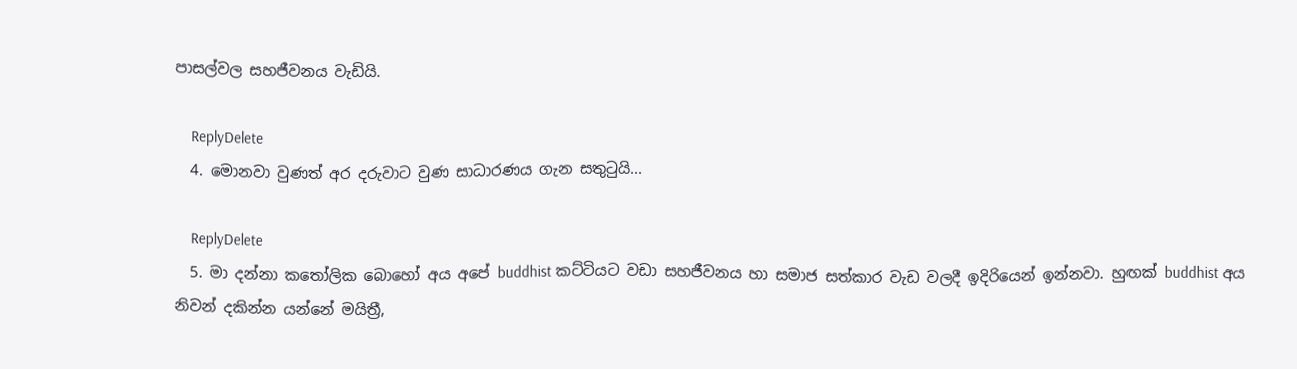පාසල්වල සහජීවනය වැඩියි.

    ReplyDelete
  4. මොනවා වුණත් අර දරුවාට වුණ සාධාරණය ගැන සතුටුයි...

    ReplyDelete
  5. මා දන්නා කතෝලික බොහෝ අය අපේ buddhist කට්ටියට වඩා සහජීවනය හා සමාජ සත්කාර වැඩ වලදී ඉදිරියෙන් ඉන්නවා. හුඟක් buddhist අය නිවන් දකින්න යන්නේ මයිත්‍රී,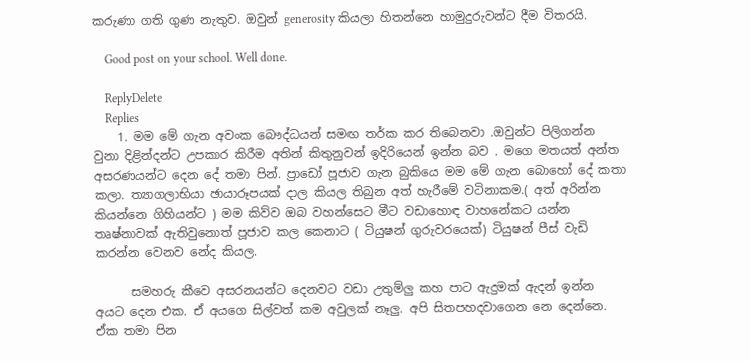කරුණා ගති ගුණ නැතුව. ඔවුන් generosity කියලා හිතන්නෙ හාමුදුරුවන්ට දීම විතරයි.

    Good post on your school. Well done.

    ReplyDelete
    Replies
    1. මම මේ ගැන අවංක බෞද්ධයන් සමඟ තර්ක කර තිබෙනවා .ඔවුන්ට පිලිගන්න වුනා දිළින්දන්ට උපකාර කිරීම අතින් කිතුනුවන් ඉදිරියෙන් ඉන්න බව . මගෙ මතයත් අන්ත අසරණයන්ට දෙන දේ තමා පින්. ප්‍රාඩෝ පූජාව ගැන බුකියෙ මම මේ ගැන බොහෝ දේ කතා කලා. ත්‍යාගලාභියා ඡායාරූපයක් දාල කියල තිබුන අත් හැරීමේ වටිනාකම.( අත් අරින්න කියන්නෙ ගිහියන්ට ) මම කිව්ව ඔබ වහන්සෙට මීට වඩාහොඳ වාහනේකට යන්න තෘෂ්නාවක් ඇතිවුනොත් පූජාව කල කෙනාට ( ටියුෂන් ගුරුවරයෙක්) ටියුෂන් පීස් වැඩි කරන්න වෙනව නේද කියල.

      සමහරු කීවෙ අසරනයන්ට දෙනවට වඩා උතුම්ලු කහ පාට ඇදුමක් ඇදන් ඉන්න අයට දෙන එක. ඒ අයගෙ සිල්වත් කම අවුලක් නෑලු. අපි සිතපහදවාගෙන නෙ දෙන්නෙ. ඒක තමා පින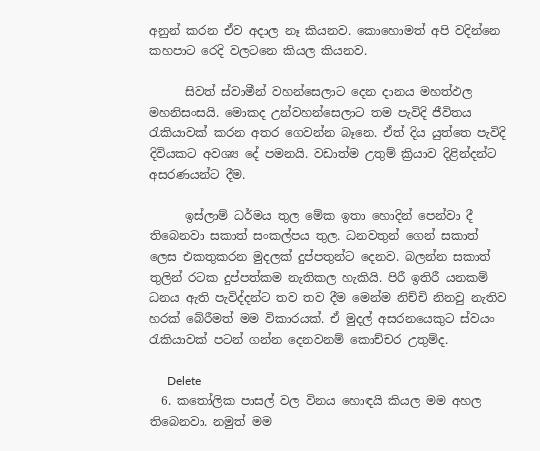අනුන් කරන ඒව අදාල නෑ කියනව. කොහොමත් අපි වදින්නෙ කහපාට රෙදි වලටනෙ කියල කියනව.

      සිවත් ස්වාමීන් වහන්සෙලාට දෙන දානය මහත්ඵල මහනිසංසයි. මොකද උන්වහන්සෙලාට තම පැවිදි ජීවිතය රැකියාවක් කරන අතර ගෙවන්න බෑනෙ. ඒත් දිය යුත්තෙ පැවිදි දිවියකට අවශ්‍ය දේ පමනයි. වඩාත්ම උතුම් ක්‍රියාව දිළින්දන්ට අසරණයන්ට දීම.

      ඉස්ලාම් ධර්මය තුල මේක ඉතා හොදින් පෙන්වා දී තිබෙනවා සකාත් සංකල්පය තුල. ධනවතුන් ගෙන් සකාත් ලෙස එකතුකරන මුදලක් දුප්පතුන්ට දෙනව. බලන්න සකාත් තුලින් රටක දුප්පත්කම නැතිකල හැකියි. පිරී ඉතිරී යනකම් ධනය ඇති පැවිද්දන්ට තව තව දීම මෙන්ම නිච්චි නිනවු නැතිව හරක් බේරීමත් මම විකාරයක්. ඒ මුදල් අසරනයෙකුට ස්වයං රැකියාවක් පටන් ගන්න දෙනවනම් කොච්චර උතුම්ද.

      Delete
  6. කතෝලික පාසල් වල විනය හොඳයි කියල මම අහල තිබෙනවා. නමුත් මම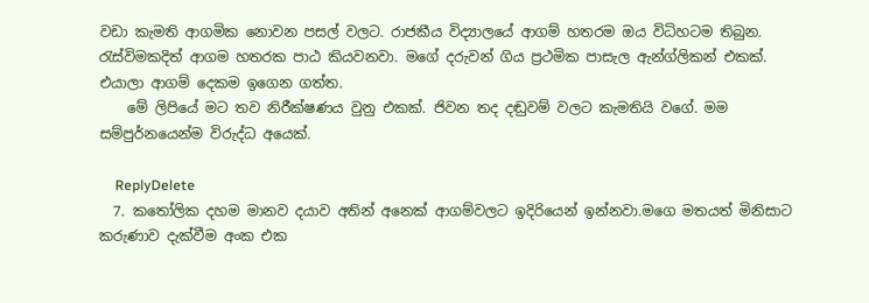වඩා කැමති ආගමික නොවන පසල් වලට. රාජකීය විද්‍යාලයේ ආගම් හතරම ඔය විධිහටම තිබුන. රැස්විමකදිත් ආගම හතරක පාඨ කියවනවා. මගේ දරුවන් ගිය ප්‍රථමික පාසැල ඇන්ග්ලිකන් එකක්. එයාලා ආගම් දෙකම ඉගෙන ගත්ත.
    මේ ලිපියේ මට තව නිරීක්ෂණය වුනු එකක්. ජිවන තද දඬුවම් වලට කැමතියි වගේ. මම සම්පුර්නයෙන්ම විරුද්ධ අයෙක්.

    ReplyDelete
  7. කතෝලික දහම මානව දයාව අතින් අනෙක් ආගම්වලට ඉදිරියෙන් ඉන්නවා.මගෙ මතයත් මිනිසාට කරුණාව දැක්වීම අංක එක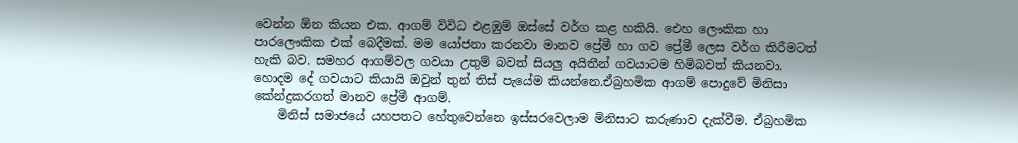වෙන්න ඕන කියන එක. ආගම් විවිධ එළඹුම් ඔස්සේ වර්ග කළ හකියි. ඓහ ලෞකික හා පාරලෞකික එක් බෙදීමක්. මම යෝජනා කරනවා මානව ප්‍රේමී හා ගව ප්‍රේමී ලෙස වර්ග කිරීමටත් හැකි බව. සමහර ආගම්වල ගවයා උතුම් බවත් සියලු අයිතීන් ගවයාටම හිමිබවත් කියනවා. හොදම දේ ගවයාට කියායි ඔවුන් තුන් තිස් පැයේම කියන්නෙ.ඒබ්‍රහමික ආගම් පොදුවේ මිනිසා කේන්ද්‍රකරගත් මානව ප්‍රේමී ආගම්.
    මිනිස් සමාජයේ යහපතට හේතුවෙන්නෙ ඉස්සරවෙලාම මිනිසාට කරුණාව දැක්වීම. ඒබ්‍රහමික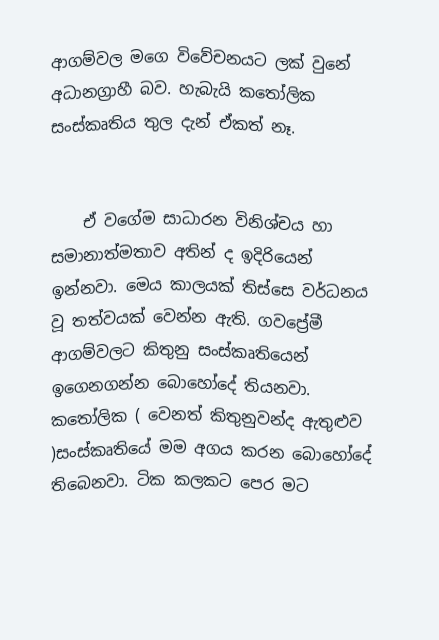ආගම්වල මගෙ විවේචනයට ලක් වුනේ අධානග්‍රාහී බව. හැබැයි කතෝලික සංස්කෘතිය තුල දැන් ඒකත් නෑ.


    ඒ වගේම සාධාරන විනිශ්චය හා සමානාත්මතාව අතින් ද ඉදිරියෙන් ඉන්නවා. මෙය කාලයක් තිස්සෙ වර්ධනය වූ තත්වයක් වෙන්න ඇති. ගවප්‍රේමී ආගම්වලට කිතුනු සංස්කෘතියෙන් ඉගෙනගන්න බොහෝදේ තියනවා. කතෝලික ( වෙනත් කිතුනුවන්ද ඇතුළුව )සංස්කෘතියේ මම අගය කරන බොහෝදේ තිබෙනවා. ටික කලකට පෙර මට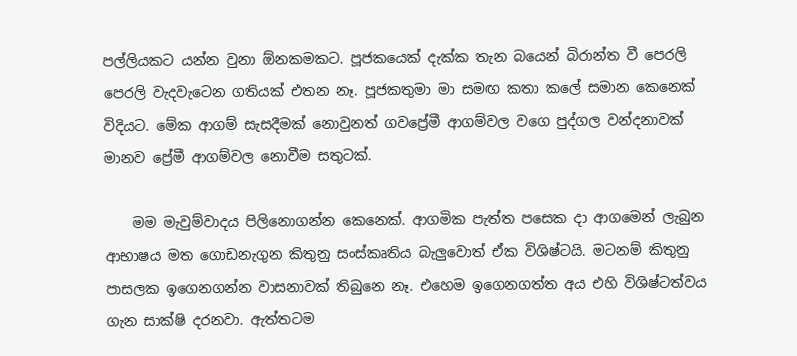පල්ලියකට යන්න වුනා ඕනකමකට. පූජකයෙක් දැක්ක තැන බයෙන් බිරාන්ත වී පෙරලි පෙරලි වැදවැටෙන ගතියක් එතන නෑ. පූජකතුමා මා සමඟ කතා කලේ සමාන කෙනෙක් විදියට. මේක ආගම් සැසදීමක් නොවුනත් ගවප්‍රේමී ආගම්වල වගෙ පුද්ගල වන්දනාවක් මානව ප්‍රේමී ආගම්වල නොවීම සතුටක්.

    මම මැවුම්වාදය පිලිනොගන්න කෙනෙක්. ආගමික පැත්ත පසෙක දා ආගමෙන් ලැබුන ආභාෂය මත ගොඩනැගුන කිතුනු සංස්කෘතිය බැලුවොත් ඒක විශිෂ්ටයි. මටනම් කිතුනු පාසලක ඉගෙනගන්න වාසනාවක් තිබුනෙ නෑ. එහෙම ඉගෙනගත්ත අය එහි විශිෂ්ටත්වය ගැන සාක්ෂි දරනවා. ඇත්තටම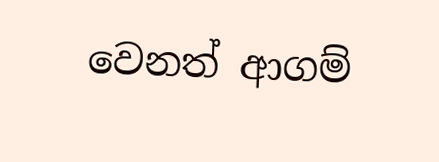වෙනත් ආගම්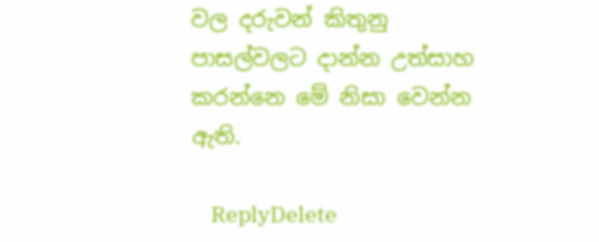වල දරුවන් කිතුනු පාසල්වලට දාන්න උත්සාහ කරන්නෙ මේ නිසා වෙන්න ඇති.

    ReplyDelete